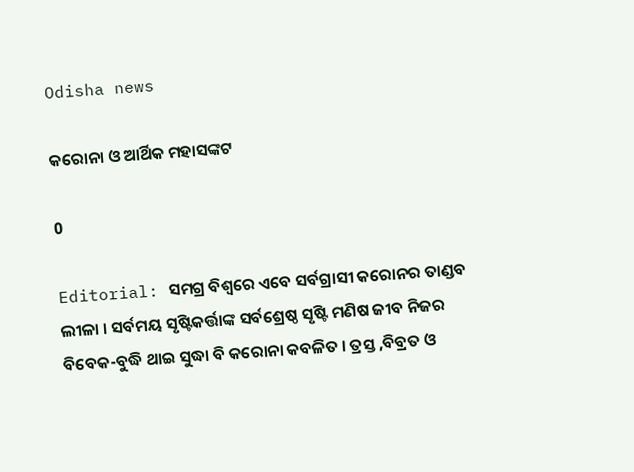Odisha news

କରୋନା ଓ ଆର୍ଥିକ ମହାସଙ୍କଟ

0

Editorial: ସମଗ୍ର ବିଶ୍ୱରେ ଏବେ ସର୍ବଗ୍ରାସୀ କରୋନର ତାଣ୍ଡବ ଲୀଳା । ସର୍ବମୟ ସୃଷ୍ଟିକର୍ତ୍ତାଙ୍କ ସର୍ବଶ୍ରେଷ୍ଠ ସୃଷ୍ଟି ମଣିଷ ଜୀବ ନିଜର ବିବେକ-ବୁଦ୍ଧି ଥାଇ ସୁଦ୍ଧା ବି କରୋନା କବଳିତ । ତ୍ରସ୍ତ ,ବିବ୍ରତ ଓ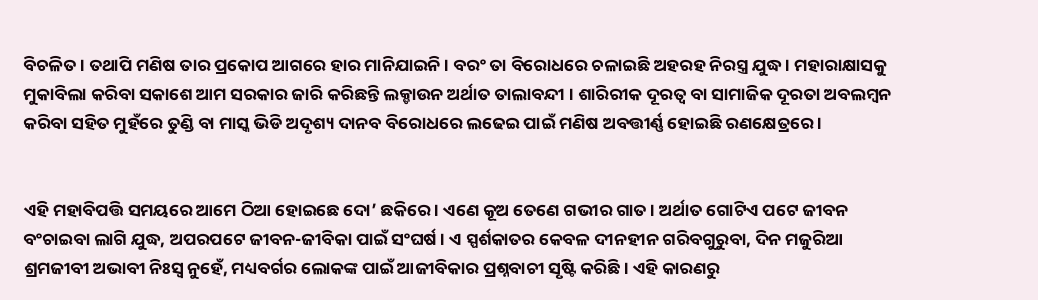ବିଚଳିତ । ତଥାପି ମଣିଷ ତାର ପ୍ରକୋପ ଆଗରେ ହାର ମାନିଯାଇନି । ବରଂ ତା ବିରୋଧରେ ଚଳାଇଛି ଅହରହ ନିରସ୍ତ୍ର ଯୁଦ୍ଧ । ମହାରାକ୍ଷାସକୁ ମୁକାବିଲା କରିବା ସକାଶେ ଆମ ସରକାର ଜାରି କରିଛନ୍ତି ଲକ୍ଡାଉନ ଅର୍ଥାତ ତାଲାବନ୍ଦୀ । ଶାରିରୀକ ଦୂରତ୍ୱ ବା ସାମାଜିକ ଦୂରତା ଅବଲମ୍ବନ କରିବା ସହିତ ମୁହଁରେ ତୁଣ୍ଡି ବା ମାସ୍କ ଭିଡି ଅଦୃଶ୍ୟ ଦାନବ ବିରୋଧରେ ଲଢେଇ ପାଇଁ ମଣିଷ ଅବତ୍ତୀର୍ଣ୍ଣ ହୋଇଛି ରଣକ୍ଷେତ୍ରରେ ।


ଏହି ମହାବିପତ୍ତି ସମୟରେ ଆମେ ଠିଆ ହୋଇଛେ ଦୋ’ ଛକିରେ । ଏଣେ କୂଅ ତେଣେ ଗଭୀର ଗାତ । ଅର୍ଥାତ ଗୋଟିଏ ପଟେ ଜୀବନ ବଂଚାଇବା ଲାଗି ଯୁଦ୍ଧ, ଅପରପଟେ ଜୀବନ-ଜୀବିକା ପାଇଁ ସଂଘର୍ଷ । ଏ ସ୍ପର୍ଶକାତର କେବଳ ଦୀନହୀନ ଗରିବଗୁରୁବା, ଦିନ ମଜୁରିଆ ଶ୍ରମଜୀବୀ ଅଭାବୀ ନିଃସ୍ୱ ନୁହେଁ, ମଧ୍ୟବର୍ଗର ଲୋକଙ୍କ ପାଇଁ ଆଜୀବିକାର ପ୍ରଶ୍ନବାଚୀ ସୃଷ୍ଟି କରିଛି । ଏହି କାରଣରୁ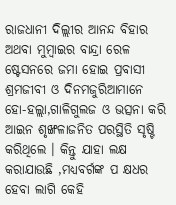ରାଜଧାନୀ ଦିଲ୍ଲୀର ଆନନ୍ଦ ବିହାର ଅଥବା ମୁମ୍ବାଇର ବାନ୍ଦ୍ରା ରେଳ ଷ୍ଟେସନରେ ଜମା ହୋଇ ପ୍ରବାସୀ ଶ୍ରମଜୀବୀ ଓ ଦିନମଜୁରିଆମାନେ ହୋ-ହଲ୍ଲା,ଗାଳିଗୁଲଜ ଓ ଭତ୍ସନା କରି ଆଇନ ଶୃଙ୍ଖଳାଜନିତ ପରସ୍ଥିତି ସୃଷ୍ଟି କରିଥିଲେ । କିନ୍ତୁ ଯାହା ଲକ୍ଷ କରାଯାଉଛି ,ମଧ୍ୟବର୍ଗଙ୍କ ପ କ୍ଷଧର ହେବା ଲାଗି କେହି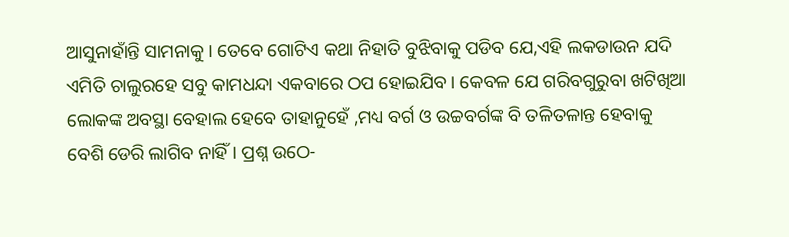ଆସୁନାହାଁନ୍ତି ସାମନାକୁ । ତେବେ ଗୋଟିଏ କଥା ନିହାତି ବୁଝିବାକୁ ପଡିବ ଯେ,ଏହି ଲକଡାଉନ ଯଦି ଏମିତି ଚାଲୁରହେ ସବୁ କାମଧନ୍ଦା ଏକବାରେ ଠପ ହୋଇଯିବ । କେବଳ ଯେ ଗରିବଗୁରୁବା ଖଟିଖିଆ ଲୋକଙ୍କ ଅବସ୍ଥା ବେହାଲ ହେବେ ତାହାନୁହେଁ ,ମଧ୍ୟ ବର୍ଗ ଓ ଉଚ୍ଚବର୍ଗଙ୍କ ବି ତଳିତଳାନ୍ତ ହେବାକୁ ବେଶି ଡେରି ଲାଗିବ ନାହିଁ । ପ୍ରଶ୍ନ ଉଠେ-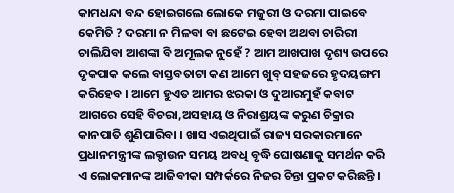କାମଧନ୍ଦା ବନ୍ଦ ହୋଇଗଲେ ଲୋକେ ମଜୁରୀ ଓ ଦରମା ପାଇବେ କେମିତି ? ଦରମା ନ ମିଳବା ବା ଛଟେଇ ହେବା ଅଥବା ଚାରିରୀ ଚାଲିଯିବା ଆଶଙ୍କା ବି ଅମୂଲକ ନୁହେଁ ? ଆମ ଆଖପାଖ ଦୃଶ୍ୟ ଉପରେ ଦୃକପାକ କଲେ ବାସ୍ତବତାଟା କଣ ଆମେ ଖୁବ୍ ସହଜରେ ହୃଦୟଙ୍ଗମ କରିହେବ । ଆମେ ହୁଏତ ଆମର ଝରକା ଓ ଦୁଆରମୁହଁ କବାଟ ଆଗରେ ସେହି ବିଚରା,ଅସହାୟ ଓ ନିରାଶ୍ରୟଙ୍କ କରୁଣ ଚିକ୍ରାର କାନପାତି ଶୁଣିପାରିବା । ଖାସ ଏଇଥିପାଇଁ ରାଜ୍ୟ ସରକାରମାନେ ପ୍ରଧାନମନ୍ତ୍ରୀଙ୍କ ଲକ୍ଡାଉନ ସମୟ ଅବଧି ବୃଦ୍ଧି ଘୋଷଣାକୁ ସମର୍ଥନ କରି ଏ ଲୋକମାନଙ୍କ ଆଜିବୀକା ସମ୍ପର୍କରେ ନିଜର ଚିନ୍ତା ପ୍ରକଟ କରିଛନ୍ତି ।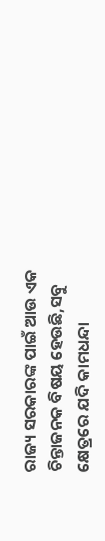ରାଜ୍ୟ ସରକାରଙ୍କ ପାଇଁ ଆଉ ଏକ ଚିନ୍ତାଜନକ ବିଷୟ ହେଉଛି,ସବୁ କ୍ଷେତ୍ରରେ ଯଦି କାମଧନ୍ଦା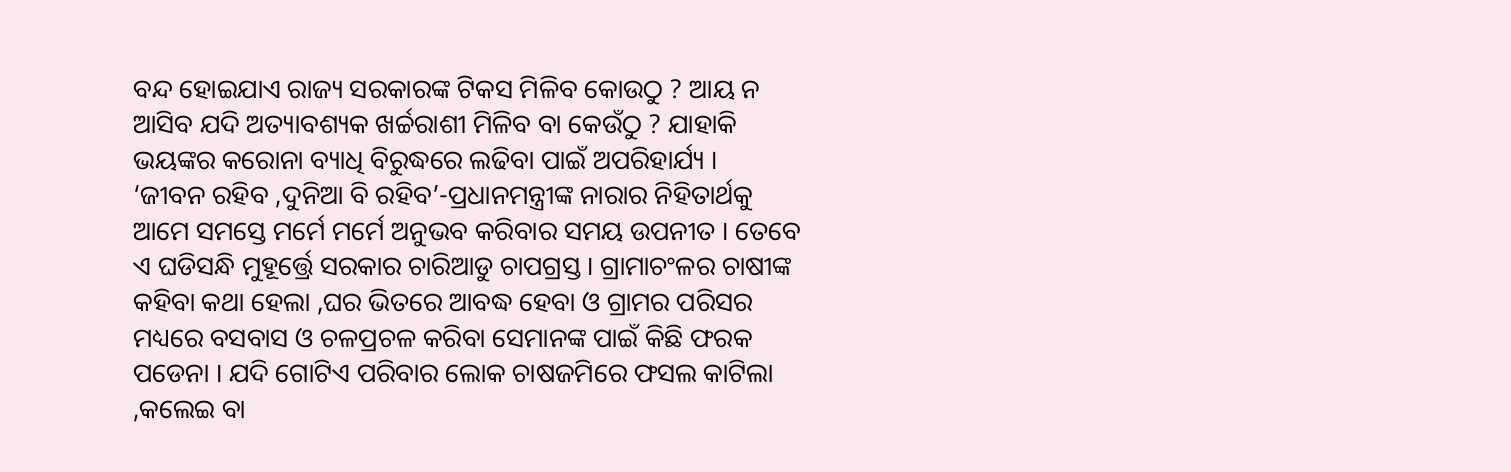ବନ୍ଦ ହୋଇଯାଏ ରାଜ୍ୟ ସରକାରଙ୍କ ଟିକସ ମିଳିବ କୋଉଠୁ ? ଆୟ ନ ଆସିବ ଯଦି ଅତ୍ୟାବଶ୍ୟକ ଖର୍ଚ୍ଚରାଶୀ ମିଳିବ ବା କେଉଁଠୁ ? ଯାହାକି ଭୟଙ୍କର କରୋନା ବ୍ୟାଧି ବିରୁଦ୍ଧରେ ଲଢିବା ପାଇଁ ଅପରିହାର୍ଯ୍ୟ ।
‘ଜୀବନ ରହିବ ,ଦୁନିଆ ବି ରହିବ’-ପ୍ରଧାନମନ୍ତ୍ରୀଙ୍କ ନାରାର ନିହିତାର୍ଥକୁ ଆମେ ସମସ୍ତେ ମର୍ମେ ମର୍ମେ ଅନୁଭବ କରିବାର ସମୟ ଉପନୀତ । ତେବେ ଏ ଘଡିସନ୍ଧି ମୁହୂର୍ତ୍ତ୍ରେ ସରକାର ଚାରିଆଡୁ ଚାପଗ୍ରସ୍ତ । ଗ୍ରାମାଚଂଳର ଚାଷୀଙ୍କ କହିବା କଥା ହେଲା ,ଘର ଭିତରେ ଆବଦ୍ଧ ହେବା ଓ ଗ୍ରାମର ପରିସର ମଧ୍ୟରେ ବସବାସ ଓ ଚଳପ୍ରଚଳ କରିବା ସେମାନଙ୍କ ପାଇଁ କିଛି ଫରକ ପଡେନା । ଯଦି ଗୋଟିଏ ପରିବାର ଲୋକ ଚାଷଜମିରେ ଫସଲ କାଟିଲା ,କଲେଇ ବା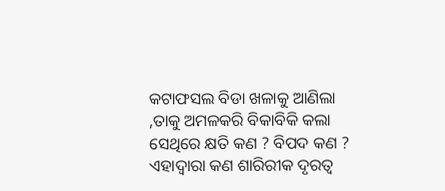କଟାଫସଲ ବିଡା ଖଳାକୁ ଆଣିଲା ,ତାକୁ ଅମଳକରି ବିକାବିକି କଲା ସେଥିରେ କ୍ଷତି କଣ ? ବିପଦ କଣ ? ଏହାଦ୍ୱାରା କଣ ଶାରିରୀକ ଦୃରତ୍ୱ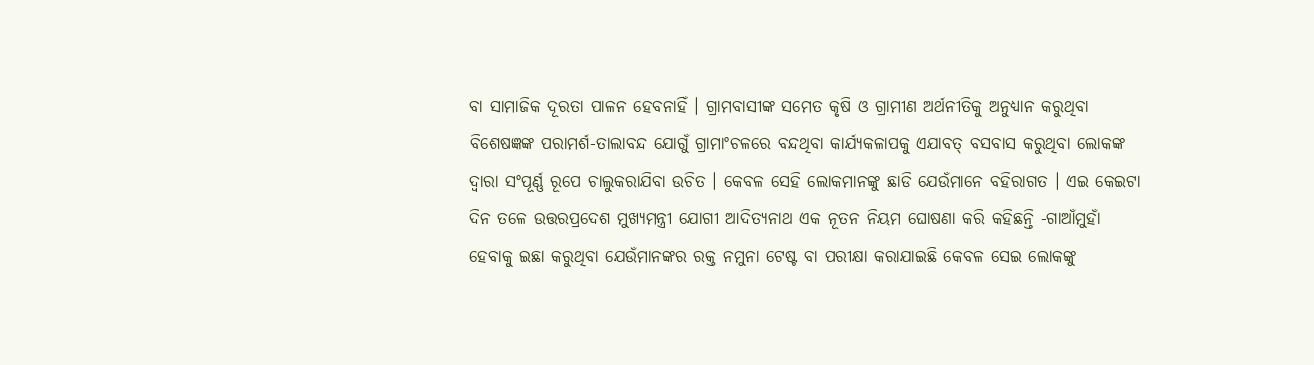ବା ସାମାଜିକ ଦୂରତା ପାଳନ ହେବନାହିଁ । ଗ୍ରାମବାସୀଙ୍କ ସମେତ କୃଷି ଓ ଗ୍ରାମୀଣ ଅର୍ଥନୀତିକୁ ଅନୁଧ୍ୟାନ କରୁଥିବା ବିଶେଷଜ୍ଞଙ୍କ ପରାମର୍ଶ-ତାଲାବନ୍ଦ ଯୋଗୁଁ ଗ୍ରାମାଂଚଳରେ ବନ୍ଦଥିବା କାର୍ଯ୍ୟକଳାପକୁ ଏଯାବତ୍ ବସବାସ କରୁଥିବା ଲୋକଙ୍କ ଦ୍ୱାରା ସଂପୂର୍ଣ୍ଣ ରୂପେ ଚାଲୁକରାଯିବା ଉଚିତ । କେବଳ ସେହି ଲୋକମାନଙ୍କୁ ଛାଡି ଯେଉଁମାନେ ବହିରାଗତ । ଏଇ କେଇଟା ଦିନ ତଳେ ଉତ୍ତରପ୍ରଦେଶ ମୁଖ୍ୟମନ୍ତ୍ରୀ ଯୋଗୀ ଆଦିତ୍ୟନାଥ ଏକ ନୂତନ ନିୟମ ଘୋଷଣା କରି କହିଛନ୍ତି -ଗାଆଁମୁହାଁ ହେବାକୁ ଇଛା କରୁଥିବା ଯେଉଁମାନଙ୍କର ରକ୍ତ ନମୁନା ଟେଷ୍ଟ ବା ପରୀକ୍ଷା କରାଯାଇଛି କେବଳ ସେଇ ଲୋକଙ୍କୁ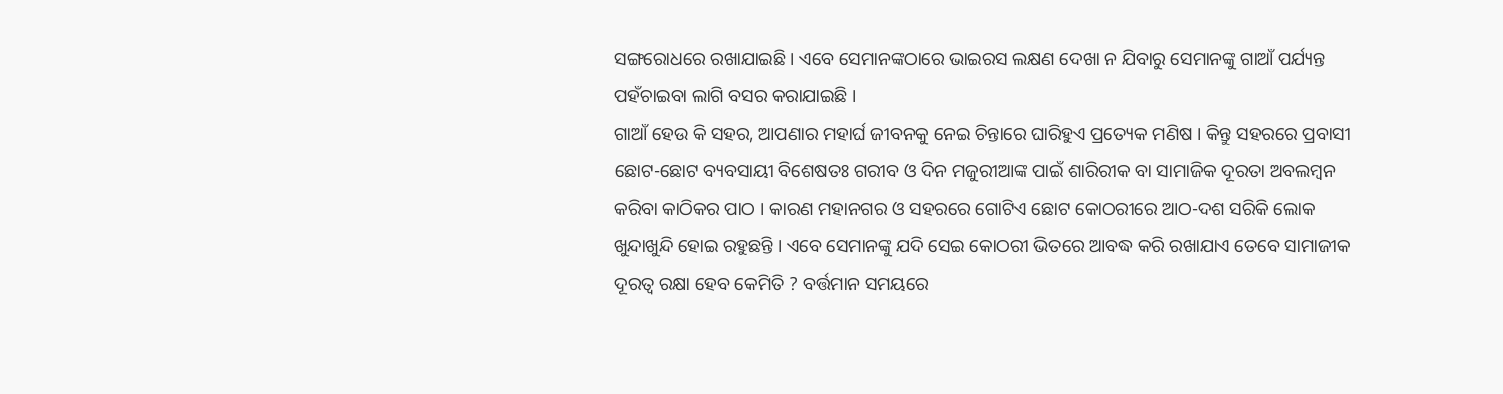ସଙ୍ଗରୋଧରେ ରଖାଯାଇଛି । ଏବେ ସେମାନଙ୍କଠାରେ ଭାଇରସ ଲକ୍ଷଣ ଦେଖା ନ ଯିବାରୁ ସେମାନଙ୍କୁ ଗାଆଁ ପର୍ଯ୍ୟନ୍ତ ପହଁଚାଇବା ଲାଗି ବସର କରାଯାଇଛି ।
ଗାଆଁ ହେଉ କି ସହର, ଆପଣାର ମହାର୍ଘ ଜୀବନକୁ ନେଇ ଚିନ୍ତାରେ ଘାରିହୁଏ ପ୍ରତ୍ୟେକ ମଣିଷ । କିନ୍ତୁ ସହରରେ ପ୍ରବାସୀ ଛୋଟ-ଛୋଟ ବ୍ୟବସାୟୀ ବିଶେଷତଃ ଗରୀବ ଓ ଦିନ ମଜୁରୀଆଙ୍କ ପାଇଁ ଶାରିରୀକ ବା ସାମାଜିକ ଦୂରତା ଅବଲମ୍ବନ କରିବା କାଠିକର ପାଠ । କାରଣ ମହାନଗର ଓ ସହରରେ ଗୋଟିଏ ଛୋଟ କୋଠରୀରେ ଆଠ-ଦଶ ସରିକି ଲୋକ ଖୁନ୍ଦାଖୁନ୍ଦି ହୋଇ ରହୁଛନ୍ତି । ଏବେ ସେମାନଙ୍କୁ ଯଦି ସେଇ କୋଠରୀ ଭିତରେ ଆବଦ୍ଧ କରି ରଖାଯାଏ ତେବେ ସାମାଜୀକ ଦୂରତ୍ୱ ରକ୍ଷା ହେବ କେମିତି ? ବର୍ତ୍ତମାନ ସମୟରେ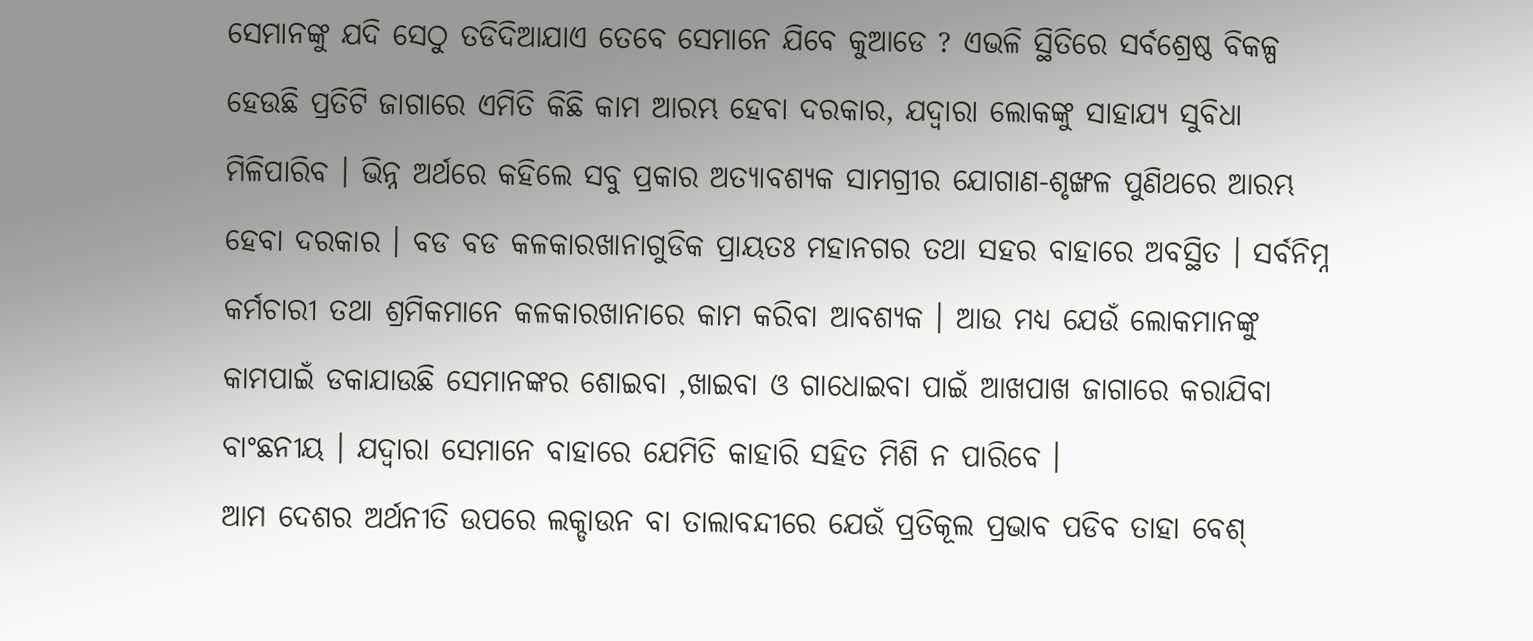ସେମାନଙ୍କୁ ଯଦି ସେଠୁ ତଡିଦିଆଯାଏ ତେବେ ସେମାନେ ଯିବେ କୁଆଡେ ? ଏଭଳି ସ୍ଥିତିରେ ସର୍ବଶ୍ରେଷ୍ଠ ବିକଳ୍ପ ହେଉଛି ପ୍ରତିଟି ଜାଗାରେ ଏମିତି କିଛି କାମ ଆରମ୍ଭ ହେବା ଦରକାର, ଯଦ୍ୱାରା ଲୋକଙ୍କୁ ସାହାଯ୍ୟ ସୁବିଧା ମିଳିପାରିବ । ଭିନ୍ନ ଅର୍ଥରେ କହିଲେ ସବୁ ପ୍ରକାର ଅତ୍ୟାବଶ୍ୟକ ସାମଗ୍ରୀର ଯୋଗାଣ-ଶୃଙ୍ଖଳ ପୁଣିଥରେ ଆରମ୍ଭ ହେବା ଦରକାର । ବଡ ବଡ କଳକାରଖାନାଗୁଡିକ ପ୍ରାୟତଃ ମହାନଗର ତଥା ସହର ବାହାରେ ଅବସ୍ଥିତ । ସର୍ବନିମ୍ନ କର୍ମଚାରୀ ତଥା ଶ୍ରମିକମାନେ କଳକାରଖାନାରେ କାମ କରିବା ଆବଶ୍ୟକ । ଆଉ ମଧ୍ୟ ଯେଉଁ ଲୋକମାନଙ୍କୁ କାମପାଇଁ ଡକାଯାଉଛି ସେମାନଙ୍କର ଶୋଇବା ,ଖାଇବା ଓ ଗାଧୋଇବା ପାଇଁ ଆଖପାଖ ଜାଗାରେ କରାଯିବା ବାଂଛନୀୟ । ଯଦ୍ୱାରା ସେମାନେ ବାହାରେ ଯେମିତି କାହାରି ସହିତ ମିଶି ନ ପାରିବେ ।
ଆମ ଦେଶର ଅର୍ଥନୀତି ଉପରେ ଲକ୍ଡାଉନ ବା ତାଲାବନ୍ଦୀରେ ଯେଉଁ ପ୍ରତିକୂଲ ପ୍ରଭାବ ପଡିବ ତାହା ବେଶ୍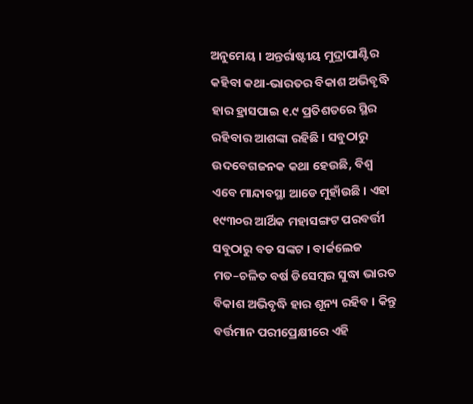ଅନୁମେୟ । ଅନ୍ତର୍ରାଷ୍ଟୀୟ ମୁଦ୍ରାପାଣ୍ଟିର କହିବା କଥା-ଭାରତର ବିକାଶ ଅଭିବୃଦ୍ଧି ହାର ହ୍ରାସପାଇ ୧.୯ ପ୍ରତିଶତରେ ସ୍ଥିର ରହିବାର ଆଶଙ୍କା ରହିଛି । ସବୁଠାରୁ ଉଦବେଗଜନକ କଥା ହେଉଛି, ବିଶ୍ୱ ଏବେ ମାନ୍ଦାବସ୍ଥା ଆଡେ ମୁହାଁଉଛି । ଏହା ୧୯୩୦ର ଆର୍ଥିକ ମହାସଙ୍ଗଟ ପରବର୍ତ୍ତୀ ସବୁଠାରୁ ବଡ ସଙ୍କଟ । ବାର୍କଲେଜ ମତ–ଚଳିତ ବର୍ଷ ଡିସେମ୍ବର ସୁଦ୍ଧା ଭାରତ ବିକାଶ ଅଭିବୃଦ୍ଧି ହାର ଶୂନ୍ୟ ରହିବ । କିନ୍ତୁ ବର୍ତ୍ତମାନ ପରୀପ୍ରେକ୍ଷୀରେ ଏହି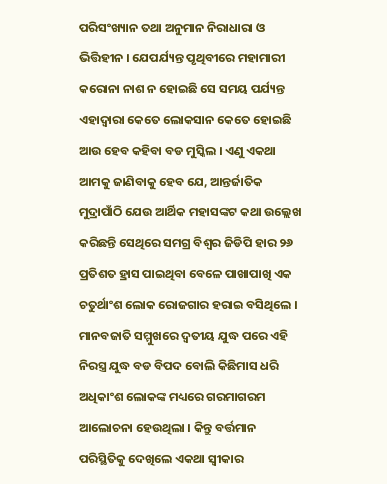ପରିସଂଖ୍ୟାନ ତଥା ଅନୁମାନ ନିରାଧାରା ଓ ଭିତ୍ତିହୀନ । ଯେପର୍ଯ୍ୟନ୍ତ ପୃଥିବୀରେ ମହାମାରୀ କରୋନା ନାଶ ନ ହୋଇଛି ସେ ସମୟ ପର୍ଯ୍ୟନ୍ତ ଏହାଦ୍ୱାରା କେତେ ଲୋକସାନ କେତେ ହୋଇଛି ଆଉ ହେବ କହିବା ବଡ ମୁସ୍କିଲ । ଏଣୁ ଏକଥା ଆମକୁ ଜାଣିବାକୁ ହେବ ଯେ, ଆନ୍ତର୍ଜାତିକ ମୁଦ୍ରାପାଁଠି ଯେଉ ଆର୍ଥିକ ମହାସଙ୍କଟ କଥା ଉଲ୍ଲେଖ କରିଛନ୍ତି ସେଥିରେ ସମଗ୍ର ବିଶ୍ୱର ଜିଡିପି ହାର ୨୬ ପ୍ରତିଶତ ହ୍ରାସ ପାଇଥିବା ବେଳେ ପାଖାପାଖି ଏକ ଚତୁର୍ଥାଂଶ ଲୋକ ରୋଜଗାର ହରାଇ ବସିଥିଲେ ।
ମାନବଜାତି ସମ୍ମୁଖରେ ଦ୍ୱତୀୟ ଯୁଦ୍ଧ ପରେ ଏହି ନିରସ୍ତ୍ର ଯୁଦ୍ଧ ବଡ ବିପଦ ବୋଲି କିଛିମାସ ଧରି ଅଧିକାଂଶ ଲୋକଙ୍କ ମଧ୍ୟରେ ଗରମାଗରମ ଆଲୋଚନା ହେଉଥିଲା । କିନ୍ତୁ ବର୍ତ୍ତମାନ ପରିସ୍ଥିତିକୁ ଦେଖିଲେ ଏକଥା ସ୍ୱୀକାର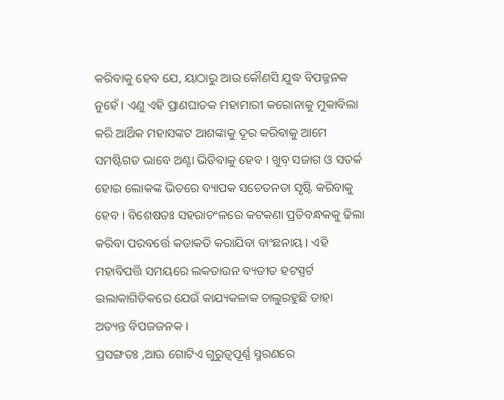କରିବାକୁ ହେବ ଯେ, ୟାଠାରୁ ଆଉ କୌଣସି ଯୁଦ୍ଧ ବିପଜ୍ଜନକ ନୁହେଁ । ଏଣୁ ଏହି ପ୍ରାଣଘାତକ ମହାମାରୀ କରୋନାକୁ ମୁକାବିଲା କରି ଆର୍ଥିକ ମହାସଙ୍କଟ ଆଶଙ୍କାକୁ ଦୂର କରିବାକୁ ଆମେ ସମଷ୍ଟିଗତ ଭାବେ ଅଣ୍ଟା ଭିଡିବାକୁ ହେବ । ଖୁବ୍ ସଜାଗ ଓ ସତର୍କ ହୋଇ ଲୋକଙ୍କ ଭିତରେ ବ୍ୟାପକ ସଚେତନତା ସୃଷ୍ଟି କରିବାକୁ ହେବ । ବିଶେଷତଃ ସହରାଚଂଳରେ କଟକଣା ପ୍ରତିବନ୍ଧକକୁ ଢିଲା କରିବା ପରବର୍ତ୍ତେ କଡାକଡି କରାଯିବା ବାଂଛନାୟ । ଏହି ମହାବିପତ୍ତି ସମୟରେ ଲକଡାଉନ ବ୍ୟତୀତ ହଟସ୍ପର୍ଟ ଇଲାକାଗିଡିକରେ ଯେଉଁ କାଯ୍ୟକଳାକ ଚାଲୁରହୁଛି ତାହା ଅତ୍ୟନ୍ତ ବିପଜଜନକ ।
ପ୍ରସଙ୍ଗତଃ ,ଆଊ ଗୋଟିଏ ଗୁରୁତ୍ୱପୂର୍ଣ୍ଣ ସ୍ମରଣରେ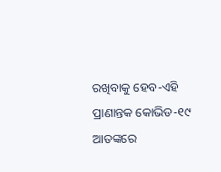ରଖିବାକୁ ହେବ-ଏହି ପ୍ରାଣାନ୍ତକ କୋଭିଡ-୧୯ ଆତଙ୍କରେ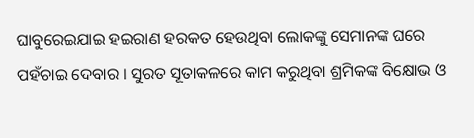ଘାବୁରେଇଯାଇ ହଇରାଣ ହରକତ ହେଉଥିବା ଲୋକଙ୍କୁ ସେମାନଙ୍କ ଘରେ ପହଁଚାଇ ଦେବାର । ସୁରତ ସୂତାକଳରେ କାମ କରୁଥିବା ଶ୍ରମିକଙ୍କ ବିକ୍ଷୋଭ ଓ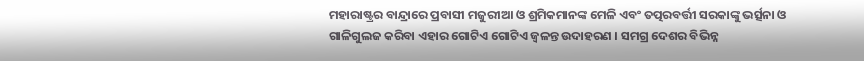ମହାରାଷ୍ଟ୍ରର ବାନ୍ଦ୍ରାରେ ପ୍ରବାସୀ ମଜୁରୀଆ ଓ ଶ୍ରମିକମାନଙ୍କ ମେଳି ଏବଂ ତତ୍ପରବର୍ତ୍ତୀ ସରକାଙ୍କୁ ଭର୍ତ୍ସନା ଓ ଗାଳିଗୁଲଜ କରିବା ଏହାର ଗୋଟିଏ ଗୋଟିଏ ଜ୍ୱଳନ୍ତ ଉଦାହରଣ । ସମଗ୍ର ଦେଶର ବିଭିନ୍ନ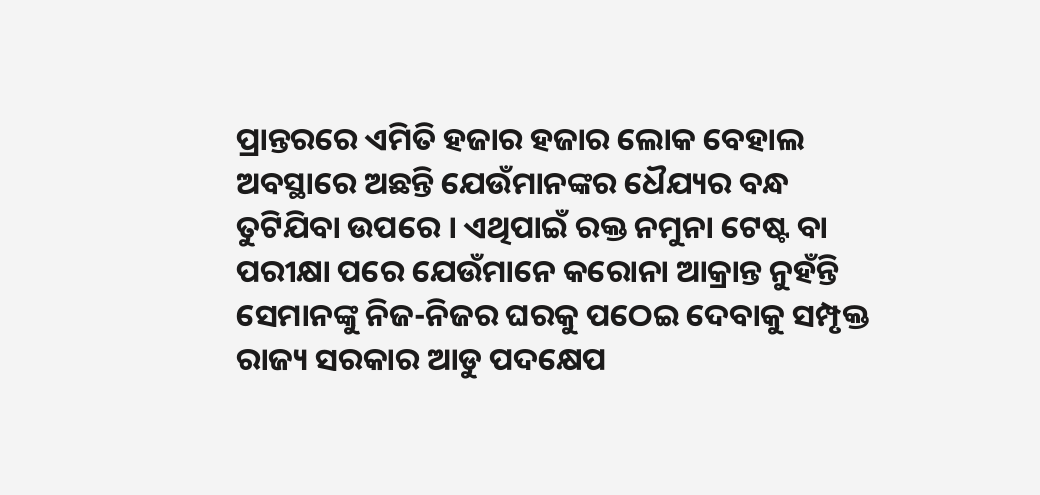ପ୍ରାନ୍ତରରେ ଏମିତି ହଜାର ହଜାର ଲୋକ ବେହାଲ ଅବସ୍ଥାରେ ଅଛନ୍ତି ଯେଉଁମାନଙ୍କର ଧୈଯ୍ୟର ବନ୍ଧ ତୁଟିଯିବା ଉପରେ । ଏଥିପାଇଁ ରକ୍ତ ନମୁନା ଟେଷ୍ଟ ବା ପରୀକ୍ଷା ପରେ ଯେଉଁମାନେ କରୋନା ଆକ୍ରାନ୍ତ ନୁହଁନ୍ତି ସେମାନଙ୍କୁ ନିଜ-ନିଜର ଘରକୁ ପଠେଇ ଦେବାକୁ ସମ୍ପୃକ୍ତ ରାଜ୍ୟ ସରକାର ଆଡୁ ପଦକ୍ଷେପ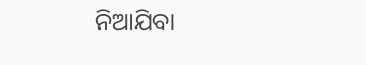ନିଆଯିବା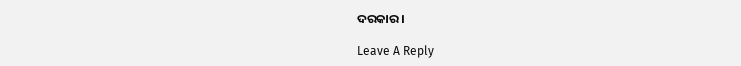ଦରକାର ।

Leave A Reply